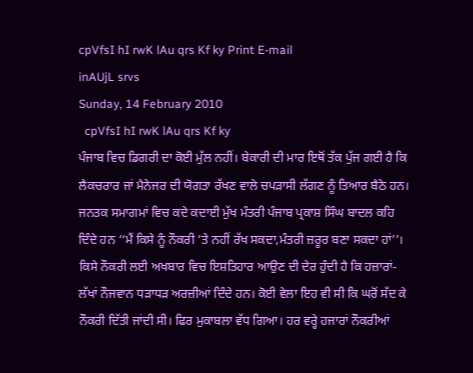cpVfsI hI rwK lAu qrs Kf ky Print E-mail
inAUjL srvs
Sunday, 14 February 2010
  cpVfsI hI rwK lAu qrs Kf ky
ਪੰਜਾਬ ਵਿਚ ਡਿਗਰੀ ਦਾ ਕੋਈ ਮੁੱਲ ਨਹੀਂ। ਬੇਕਾਰੀ ਦੀ ਮਾਰ ਇਥੋਂ ਤੱਕ ਪੁੱਜ ਗਈ ਹੈ ਕਿ ਲੈਕਚਰਾਰ ਜਾਂ ਮੈਨੇਜਰ ਦੀ ਯੋਗਤਾ ਰੱਖਣ ਵਾਲੇ ਚਪੜਾਸੀ ਲੱਗਣ ਨੂੰ ਤਿਆਰ ਬੈਠੇ ਹਨ। ਜਨਤਕ ਸਮਾਗਮਾਂ ਵਿਚ ਕਦੇ ਕਦਾਈ ਮੁੱਖ ਮੰਤਰੀ ਪੰਜਾਬ ਪ੍ਰਕਾਸ਼ ਸਿੰਘ ਬਾਦਲ ਕਹਿ ਦਿੰਦੇ ਹਨ ‘‘ਮੈਂ ਕਿਸੇ ਨੂੰ ਨੌਕਰੀ ’ਤੇ ਨਹੀਂ ਰੱਖ ਸਕਦਾ,ਮੰਤਰੀ ਜ਼ਰੂਰ ਬਣਾ ਸਕਦਾ ਹਾਂ’’। ਕਿਸੇ ਨੌਕਰੀ ਲਈ ਅਖਬਾਰ ਵਿਚ ਇਸ਼ਤਿਹਾਰ ਆਉਣ ਦੀ ਦੇਰ ਹੁੰਦੀ ਹੈ ਕਿ ਹਜ਼ਾਰਾਂ-ਲੱਖਾਂ ਨੌਜਵਾਨ ਧੜਾਧੜ ਅਰਜ਼ੀਆਂ ਦਿੰਦੇ ਹਨ। ਕੋਈ ਵੇਲਾ ਇਹ ਵੀ ਸੀ ਕਿ ਘਰੋਂ ਸੱਦ ਕੇ ਨੌਕਰੀ ਦਿੱਤੀ ਜਾਂਦੀ ਸੀ। ਫਿਰ ਮੁਕਾਬਲਾ ਵੱਧ ਗਿਆ। ਹਰ ਵਰ੍ਹੇ ਹਜਾਰਾਂ ਨੌਕਰੀਆਂ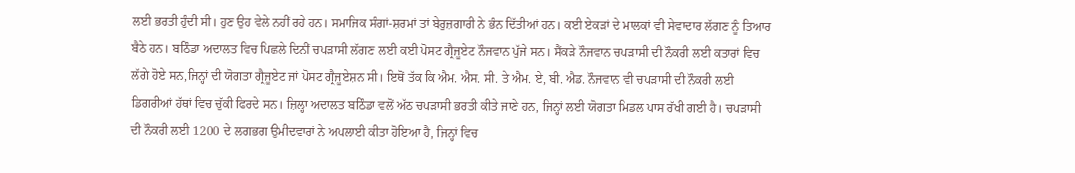ਲਈ ਭਰਤੀ ਹੁੰਦੀ ਸੀ। ਹੁਣ ਉਹ ਵੇਲੇ ਨਹੀਂ ਰਹੇ ਹਨ। ਸਮਾਜਿਕ ਸੰਗਾਂ-ਸ਼ਰਮਾਂ ਤਾਂ ਬੇਰੁਜ਼ਗਾਰੀ ਨੇ ਭੰਨ ਦਿੱਤੀਆਂ ਹਨ। ਕਈ ਏਕੜਾਂ ਦੇ ਮਾਲਕਾਂ ਵੀ ਸੇਵਾਦਾਰ ਲੱਗਣ ਨੂੰ ਤਿਆਰ ਬੈਠੇ ਹਨ। ਬਠਿੰਡਾ ਅਦਾਲਤ ਵਿਚ ਪਿਛਲੇ ਦਿਨੀਂ ਚਪੜਾਸੀ ਲੱਗਣ ਲਈ ਕਈ ਪੋਸਟ ਗ੍ਰੈਜੂਏਟ ਨੌਜਵਾਨ ਪੁੱਜੇ ਸਨ। ਸੈਂਕੜੇ ਨੌਜਵਾਨ ਚਪੜਾਸੀ ਦੀ ਨੌਕਰੀ ਲਈ ਕਤਾਰਾਂ ਵਿਚ ਲੱਗੇ ਹੋਏ ਸਨ,ਜਿਨ੍ਹਾਂ ਦੀ ਯੋਗਤਾ ਗ੍ਰੈਜੂਏਟ ਜਾਂ ਪੋਸਟ ਗ੍ਰੈਜੂਏਸ਼ਨ ਸੀ। ਇਥੋਂ ਤੱਕ ਕਿ ਐਮ. ਐਸ. ਸੀ. ਤੇ ਐਮ. ਏ, ਬੀ. ਐਡ. ਨੌਜਵਾਨ ਵੀ ਚਪੜਾਸੀ ਦੀ ਨੌਕਰੀ ਲਈ ਡਿਗਰੀਆਂ ਹੱਥਾਂ ਵਿਚ ਚੁੱਕੀ ਫਿਰਦੇ ਸਨ। ਜ਼ਿਲ੍ਹਾ ਅਦਾਲਤ ਬਠਿੰਡਾ ਵਲੋਂ ਅੱਠ ਚਪੜਾਸੀ ਭਰਤੀ ਕੀਤੇ ਜਾਣੇ ਹਨ, ਜਿਨ੍ਹਾਂ ਲਈ ਯੋਗਤਾ ਮਿਡਲ ਪਾਸ ਰੱਖੀ ਗਈ ਹੈ। ਚਪੜਾਸੀ ਦੀ ਨੌਕਰੀ ਲਈ 1200 ਦੇ ਲਗਭਗ ਉਮੀਦਵਾਰਾਂ ਨੇ ਅਪਲਾਈ ਕੀਤਾ ਹੋਇਆ ਹੈ, ਜਿਨ੍ਹਾਂ ਵਿਚ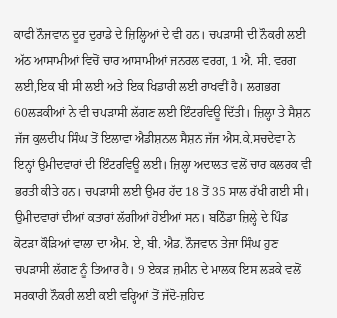ਕਾਫੀ ਨੌਜਵਾਨ ਦੂਰ ਦੁਰਾਡੇ ਦੇ ਜ਼ਿਲ੍ਹਿਆਂ ਦੇ ਵੀ ਹਨ। ਚਪੜਾਸੀ ਦੀ ਨੌਕਰੀ ਲਈ ਅੱਠ ਆਸਾਮੀਆਂ ਵਿਚੋਂ ਚਾਰ ਆਸਾਮੀਆਂ ਜਨਰਲ ਵਰਗ, 1 ਐ. ਸੀ. ਵਰਗ ਲਈ,ਇਕ ਬੀ ਸੀ ਲਈ ਅਤੇ ਇਕ ਖਿਡਾਰੀ ਲਈ ਰਾਖਵੀਂ ਹੈ। ਲਗਭਗ 60ਲੜਕੀਆਂ ਨੇ ਵੀ ਚਪੜਾਸੀ ਲੱਗਣ ਲਈ ਇੰਟਰਵਿਊ ਦਿੱਤੀ। ਜ਼ਿਲ੍ਹਾ ਤੇ ਸੈਸ਼ਨ ਜੱਜ ਕੁਲਦੀਪ ਸਿੰਘ ਤੋਂ ਇਲਾਵਾ ਐਡੀਸ਼ਨਲ ਸੈਸ਼ਨ ਜੱਜ ਐਸ.ਕੇ.ਸਚਦੇਵਾ ਨੇ ਇਨ੍ਹਾਂ ਉਮੀਦਵਾਰਾਂ ਦੀ ਇੰਟਰਵਿਊ ਲਈ। ਜ਼ਿਲ੍ਹਾ ਅਦਾਲਤ ਵਲੋਂ ਚਾਰ ਕਲਰਕ ਵੀ ਭਰਤੀ ਕੀਤੇ ਹਨ। ਚਪੜਾਸੀ ਲਈ ਉਮਰ ਹੱਦ 18 ਤੋਂ 35 ਸਾਲ ਰੱਖੀ ਗਈ ਸੀ। ਉਮੀਦਵਾਰਾਂ ਦੀਆਂ ਕਤਾਰਾਂ ਲੱਗੀਆਂ ਹੋਈਆਂ ਸਨ। ਬਠਿੰਡਾ ਜ਼ਿਲ੍ਹੇ ਦੇ ਪਿੰਡ ਕੋਟੜਾ ਕੌੜਿਆਂ ਵਾਲਾ ਦਾ ਐਮ. ਏ, ਬੀ. ਐਡ. ਨੌਜਵਾਨ ਤੇਜਾ ਸਿੰਘ ਹੁਣ ਚਪੜਾਸੀ ਲੱਗਣ ਨੂੰ ਤਿਆਰ ਹੈ। 9 ਏਕੜ ਜ਼ਮੀਨ ਦੇ ਮਾਲਕ ਇਸ ਲੜਕੇ ਵਲੋਂ ਸਰਕਾਰੀ ਨੌਕਰੀ ਲਈ ਕਈ ਵਰ੍ਹਿਆਂ ਤੋਂ ਜੱਦੋ-ਜ਼ਹਿਦ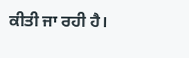ਕੀਤੀ ਜਾ ਰਹੀ ਹੈ।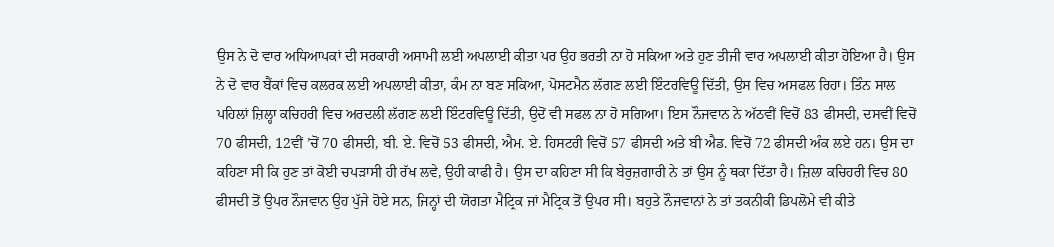ਉਸ ਨੇ ਦੋ ਵਾਰ ਅਧਿਆਪਕਾਂ ਦੀ ਸਰਕਾਰੀ ਅਸਾਮੀ ਲਈ ਅਪਲਾਈ ਕੀਤਾ ਪਰ ਉਹ ਭਰਤੀ ਨਾ ਹੋ ਸਕਿਆ ਅਤੇ ਹੁਣ ਤੀਜੀ ਵਾਰ ਅਪਲਾਈ ਕੀਤਾ ਹੋਇਆ ਹੈ। ਉਸ ਨੇ ਦੋ ਵਾਰ ਬੈਂਕਾਂ ਵਿਚ ਕਲਰਕ ਲਈ ਅਪਲਾਈ ਕੀਤਾ, ਕੰਮ ਨਾ ਬਣ ਸਕਿਆ, ਪੋਸਟਮੈਨ ਲੱਗਣ ਲਈ ਇੰਟਰਵਿਊ ਦਿੱਤੀ, ਉਸ ਵਿਚ ਅਸਫਲ ਰਿਹਾ। ਤਿੰਨ ਸਾਲ ਪਹਿਲਾਂ ਜ਼ਿਲ੍ਹਾ ਕਚਿਹਰੀ ਵਿਚ ਅਰਦਲੀ ਲੱਗਣ ਲਈ ਇੰਟਰਵਿਊ ਦਿੱਤੀ, ਉਦੋਂ ਵੀ ਸਫਲ ਨਾ ਹੋ ਸਗਿਆ। ਇਸ ਨੌਜਵਾਨ ਨੇ ਅੱਠਵੀਂ ਵਿਚੋਂ 83 ਫੀਸਦੀ, ਦਸਵੀਂ ਵਿਚੋਂ 70 ਫੀਸਦੀ, 12ਵੀਂ ’ਚੋਂ 70 ਫੀਸਦੀ, ਬੀ. ਏ. ਵਿਚੋਂ 53 ਫੀਸਦੀ, ਐਮ. ਏ. ਹਿਸਟਰੀ ਵਿਚੋਂ 57 ਫੀਸਦੀ ਅਤੇ ਬੀ ਐਡ. ਵਿਚੋਂ 72 ਫੀਸਦੀ ਅੰਕ ਲਏ ਹਨ। ਉਸ ਦਾ ਕਹਿਣਾ ਸੀ ਕਿ ਹੁਣ ਤਾਂ ਕੋਈ ਚਪੜਾਸੀ ਹੀ ਰੱਖ ਲਵੇ, ਉਹੀ ਕਾਫੀ ਹੈ। ਉਸ ਦਾ ਕਹਿਣਾ ਸੀ ਕਿ ਬੇਰੁਜ਼ਗਾਰੀ ਨੇ ਤਾਂ ਉਸ ਨੂੰ ਥਕਾ ਦਿੱਤਾ ਹੈ। ਜ਼ਿਲਾ ਕਚਿਹਰੀ ਵਿਚ 80 ਫੀਸਦੀ ਤੋਂ ਉਪਰ ਨੌਜਵਾਨ ਉਹ ਪੁੱਜੇ ਹੋਏ ਸਨ, ਜਿਨ੍ਹਾਂ ਦੀ ਯੋਗਤਾ ਮੈਟ੍ਰਿਕ ਜਾਂ ਮੈਟ੍ਰਿਕ ਤੋਂ ਉਪਰ ਸੀ। ਬਹੁਤੇ ਨੌਜਵਾਨਾਂ ਨੇ ਤਾਂ ਤਕਨੀਕੀ ਡਿਪਲੋਮੇ ਵੀ ਕੀਤੇ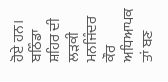ਹੋਏ ਹਨ। ਬਠਿੰਡਾ ਸ਼ਹਿਰ ਦੀ ਲੜਕੀ ਮਨਜਿੰਦਰ ਕੌਰ ਅਧਿਆਪਕ ਤਾਂ ਬਣ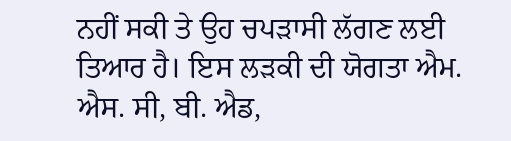ਨਹੀਂ ਸਕੀ ਤੇ ਉਹ ਚਪੜਾਸੀ ਲੱਗਣ ਲਈ ਤਿਆਰ ਹੈ। ਇਸ ਲੜਕੀ ਦੀ ਯੋਗਤਾ ਐਮ. ਐਸ. ਸੀ, ਬੀ. ਐਡ,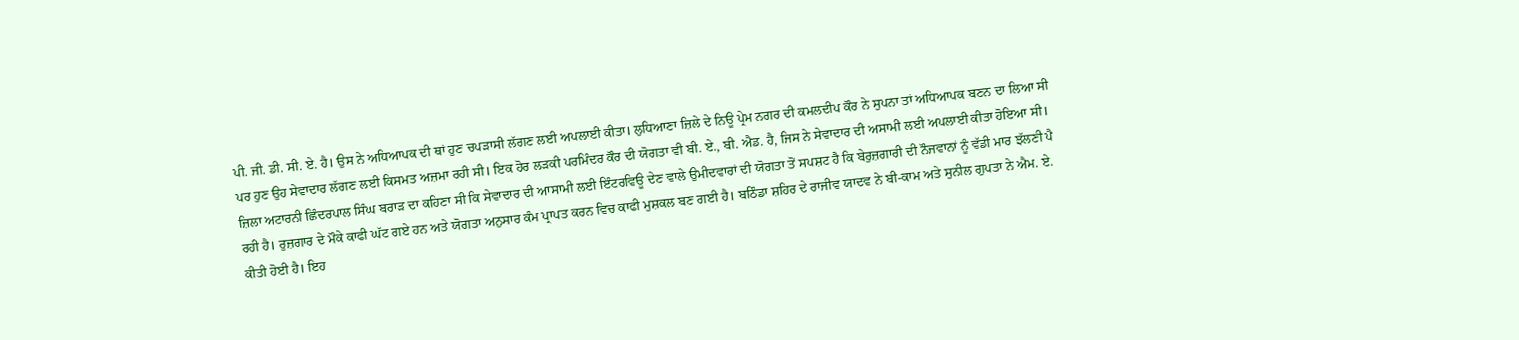ਪੀ. ਜੀ. ਡੀ. ਸੀ. ਏ. ਹੈ। ਉਸ ਨੇ ਅਧਿਆਪਕ ਦੀ ਥਾਂ ਹੁਣ ਚਪੜਾਸੀ ਲੱਗਣ ਲਈ ਅਪਲਾਈ ਕੀਤਾ। ਲੁਧਿਆਣਾ ਜ਼ਿਲੇ ਦੇ ਨਿਊ ਪ੍ਰੇਮ ਨਗਰ ਦੀ ਕਮਲਦੀਪ ਕੌਰ ਨੇ ਸੁਪਨਾ ਤਾਂ ਅਧਿਆਪਕ ਬਣਨ ਦਾ ਲਿਆ ਸੀ ਪਰ ਹੁਣ ਉਹ ਸੇਵਾਦਾਰ ਲੱਗਣ ਲਈ ਕਿਸਮਤ ਅਜ਼ਮਾ ਰਹੀ ਸੀ। ਇਕ ਹੋਰ ਲੜਕੀ ਪਰਮਿੰਦਰ ਕੌਰ ਦੀ ਯੋਗਤਾ ਵੀ ਬੀ. ਏ., ਬੀ. ਐਡ. ਹੈ, ਜਿਸ ਨੇ ਸੇਵਾਦਾਰ ਦੀ ਅਸਾਮੀ ਲਈ ਅਪਲਾਈ ਕੀਤਾ ਹੋਇਆ ਸੀ। ਜ਼ਿਲਾ ਅਟਾਰਨੀ ਛਿੰਦਰਪਾਲ ਸਿੰਘ ਬਰਾੜ ਦਾ ਕਹਿਣਾ ਸੀ ਕਿ ਸੇਵਾਦਾਰ ਦੀ ਆਸਾਮੀ ਲਈ ਇੰਟਰਵਿਊ ਦੇਣ ਵਾਲੇ ਉਮੀਦਵਾਰਾਂ ਦੀ ਯੋਗਤਾ ਤੋਂ ਸਪਸ਼ਟ ਹੈ ਕਿ ਬੇਰੁਜ਼ਗਾਰੀ ਦੀ ਨੌਜਵਾਨਾਂ ਨੂੰ ਵੱਡੀ ਮਾਰ ਝੱਲਣੀ ਪੈ ਰਹੀ ਹੈ। ਰੁਜ਼ਗਾਰ ਦੇ ਮੌਕੇ ਕਾਫੀ ਘੱਟ ਗਏ ਹਨ ਅਤੇ ਯੋਗਤਾ ਅਨੁਸਾਰ ਕੰਮ ਪ੍ਰਾਪਤ ਕਰਨ ਵਿਚ ਕਾਫੀ ਮੁਸ਼ਕਲ ਬਣ ਗਈ ਹੈ। ਬਠਿੰਡਾ ਸ਼ਹਿਰ ਦੇ ਰਾਜੀਵ ਯਾਦਵ ਨੇ ਬੀ-ਕਾਮ ਅਤੇ ਸੁਨੀਲ ਗੁਪਤਾ ਨੇ ਐਮ. ਏ. ਕੀਤੀ ਹੋਈ ਹੈ। ਇਹ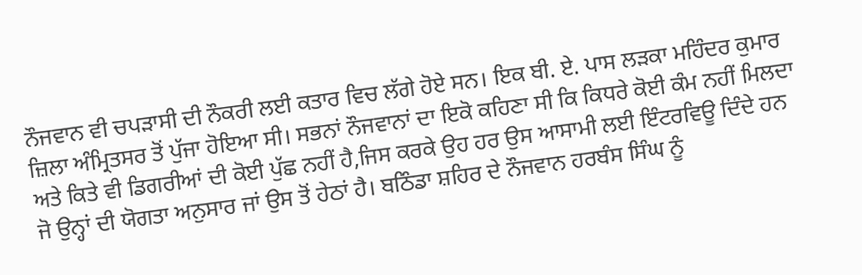ਨੌਜਵਾਨ ਵੀ ਚਪੜਾਸੀ ਦੀ ਨੌਕਰੀ ਲਈ ਕਤਾਰ ਵਿਚ ਲੱਗੇ ਹੋਏ ਸਨ। ਇਕ ਬੀ. ਏ. ਪਾਸ ਲੜਕਾ ਮਹਿੰਦਰ ਕੁਮਾਰ ਜ਼ਿਲਾ ਅੰਮ੍ਰਿਤਸਰ ਤੋਂ ਪੁੱਜਾ ਹੋਇਆ ਸੀ। ਸਭਨਾਂ ਨੌਜਵਾਨਾਂ ਦਾ ਇਕੋ ਕਹਿਣਾ ਸੀ ਕਿ ਕਿਧਰੇ ਕੋਈ ਕੰਮ ਨਹੀਂ ਮਿਲਦਾ ਅਤੇ ਕਿਤੇ ਵੀ ਡਿਗਰੀਆਂ ਦੀ ਕੋਈ ਪੁੱਛ ਨਹੀਂ ਹੈ,ਜਿਸ ਕਰਕੇ ਉਹ ਹਰ ਉਸ ਆਸਾਮੀ ਲਈ ਇੰਟਰਵਿਊ ਦਿੰਦੇ ਹਨ ਜੋ ਉਨ੍ਹਾਂ ਦੀ ਯੋਗਤਾ ਅਨੁਸਾਰ ਜਾਂ ਉਸ ਤੋਂ ਹੇਠਾਂ ਹੈ। ਬਠਿੰਡਾ ਸ਼ਹਿਰ ਦੇ ਨੌਜਵਾਨ ਹਰਬੰਸ ਸਿੰਘ ਨੂੰ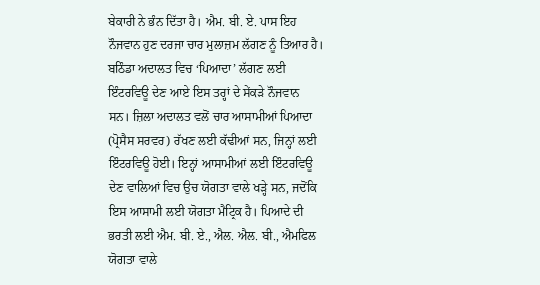ਬੇਕਾਰੀ ਨੇ ਭੰਨ ਦਿੱਤਾ ਹੈ। ਐਮ. ਬੀ. ਏ. ਪਾਸ ਇਹ ਨੌਜਵਾਨ ਹੁਣ ਦਰਜਾ ਚਾਰ ਮੁਲਾਜ਼ਮ ਲੱਗਣ ਨੂੰ ਤਿਆਰ ਹੈ। ਬਠਿੰਡਾ ਅਦਾਲਤ ਵਿਚ ‘ਪਿਆਦਾ’ ਲੱਗਣ ਲਈ ਇੰਟਰਵਿਊ ਦੇਣ ਆਏ ਇਸ ਤਰ੍ਹਾਂ ਦੇ ਸੇਂਕੜੇ ਨੌਜਵਾਨ ਸਨ। ਜ਼ਿਲਾ ਅਦਾਲਤ ਵਲੋਂ ਚਾਰ ਆਸਾਮੀਆਂ ਪਿਆਦਾ (ਪ੍ਰੋਸੈਸ ਸਰਵਰ) ਰੱਖਣ ਲਈ ਕੱਢੀਆਂ ਸਨ, ਜਿਨ੍ਹਾਂ ਲਈ ਇੰਟਰਵਿਊ ਹੋਈ। ਇਨ੍ਹਾਂ ਆਸਾਮੀਆਂ ਲਈ ਇੰਟਰਵਿਊ ਦੇਣ ਵਾਲਿਆਂ ਵਿਚ ਉਚ ਯੋਗਤਾ ਵਾਲੇ ਖੜ੍ਹੇ ਸਨ, ਜਦੋਂਕਿ ਇਸ ਆਸਾਮੀ ਲਈ ਯੋਗਤਾ ਮੈਟ੍ਰਿਕ ਹੈ। ਪਿਆਦੇ ਦੀ ਭਰਤੀ ਲਈ ਐਮ. ਬੀ. ਏ., ਐਲ. ਐਲ. ਬੀ., ਐਮਫਿਲ ਯੋਗਤਾ ਵਾਲੇ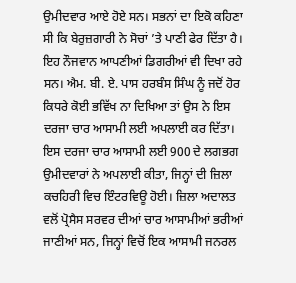ਉਮੀਦਵਾਰ ਆਏ ਹੋਏ ਸਨ। ਸਭਨਾਂ ਦਾ ਇਕੋ ਕਹਿਣਾ ਸੀ ਕਿ ਬੇਰੁਜ਼ਗਾਰੀ ਨੇ ਸੋਚਾਂ ’ਤੇ ਪਾਣੀ ਫੇਰ ਦਿੱਤਾ ਹੈ। ਇਹ ਨੌਜਵਾਨ ਆਪਣੀਆਂ ਡਿਗਰੀਆਂ ਵੀ ਦਿਖਾ ਰਹੇ ਸਨ। ਐਮ. ਬੀ. ਏ. ਪਾਸ ਹਰਬੰਸ ਸਿੰਘ ਨੂੰ ਜਦੋਂ ਹੋਰ ਕਿਧਰੇ ਕੋਈ ਭਵਿੱਖ ਨਾ ਦਿਖਿਆ ਤਾਂ ਉਸ ਨੇ ਇਸ ਦਰਜਾ ਚਾਰ ਆਸਾਮੀ ਲਈ ਅਪਲਾਈ ਕਰ ਦਿੱਤਾ। ਇਸ ਦਰਜਾ ਚਾਰ ਆਸਾਮੀ ਲਈ 900 ਦੇ ਲਗਭਗ ਉਮੀਦਵਾਰਾਂ ਨੇ ਅਪਲਾਈ ਕੀਤਾ, ਜਿਨ੍ਹਾਂ ਦੀ ਜ਼ਿਲਾ ਕਚਹਿਰੀ ਵਿਚ ਇੰਟਰਵਿਊ ਹੋਈ। ਜ਼ਿਲਾ ਅਦਾਲਤ ਵਲੋਂ ਪ੍ਰੋਸੈਸ ਸਰਵਰ ਦੀਆਂ ਚਾਰ ਆਸਾਮੀਆਂ ਭਰੀਆਂ ਜਾਣੀਆਂ ਸਨ, ਜਿਨ੍ਹਾਂ ਵਿਚੋਂ ਇਕ ਆਸਾਮੀ ਜਨਰਲ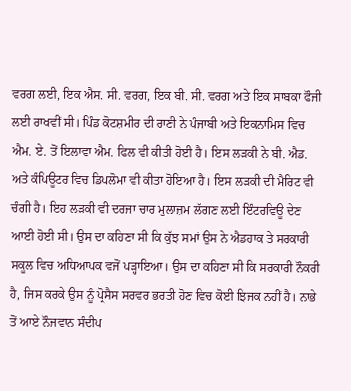ਵਰਗ ਲਈ, ਇਕ ਐਸ. ਸੀ. ਵਰਗ, ਇਕ ਬੀ. ਸੀ. ਵਰਗ ਅਤੇ ਇਕ ਸਾਬਕਾ ਫੌਜੀ ਲਈ ਰਾਖਵੀਂ ਸੀ। ਪਿੰਡ ਕੋਟਸ਼ਮੀਰ ਦੀ ਰਾਣੀ ਨੇ ਪੰਜਾਬੀ ਅਤੇ ਇਕਨਾਮਿਸ ਵਿਚ ਐਮ. ਏ. ਤੋਂ ਇਲਾਵਾ ਐਮ. ਫਿਲ ਵੀ ਕੀਤੀ ਹੋਈ ਹੈ। ਇਸ ਲੜਕੀ ਨੇ ਬੀ. ਐਡ. ਅਤੇ ਕੰਪਿਊਟਰ ਵਿਚ ਡਿਪਲੋਮਾ ਵੀ ਕੀਤਾ ਹੋਇਆ ਹੈ। ਇਸ ਲੜਕੀ ਦੀ ਮੈਰਿਟ ਵੀ ਚੰਗੀ ਹੈ। ਇਹ ਲੜਕੀ ਵੀ ਦਰਜਾ ਚਾਰ ਮੁਲਾਜ਼ਮ ਲੱਗਣ ਲਈ ਇੰਟਰਵਿਊ ਦੇਣ ਆਈ ਹੋਈ ਸੀ। ਉਸ ਦਾ ਕਹਿਣਾ ਸੀ ਕਿ ਕੁੱਝ ਸਮਾਂ ਉਸ ਨੇ ਐਡਹਾਕ ਤੇ ਸਰਕਾਰੀ ਸਕੂਲ ਵਿਚ ਅਧਿਆਪਕ ਵਜੋਂ ਪੜ੍ਹਾਇਆ। ਉਸ ਦਾ ਕਹਿਣਾ ਸੀ ਕਿ ਸਰਕਾਰੀ ਨੌਕਰੀ ਹੈ, ਜਿਸ ਕਰਕੇ ਉਸ ਨੂੰ ਪ੍ਰੋਸੈਸ ਸਰਵਰ ਭਰਤੀ ਹੋਣ ਵਿਚ ਕੋਈ ਝਿਜਕ ਨਹੀਂ ਹੈ। ਨਾਭੇ ਤੋਂ ਆਏ ਨੌਜਵਾਨ ਸੰਦੀਪ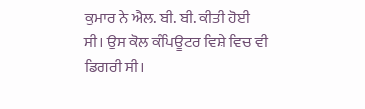ਕੁਮਾਰ ਨੇ ਐਲ. ਬੀ. ਬੀ. ਕੀਤੀ ਹੋਈ ਸੀ। ਉਸ ਕੋਲ ਕੰਪਿਊਟਰ ਵਿਸ਼ੇ ਵਿਚ ਵੀ ਡਿਗਰੀ ਸੀ।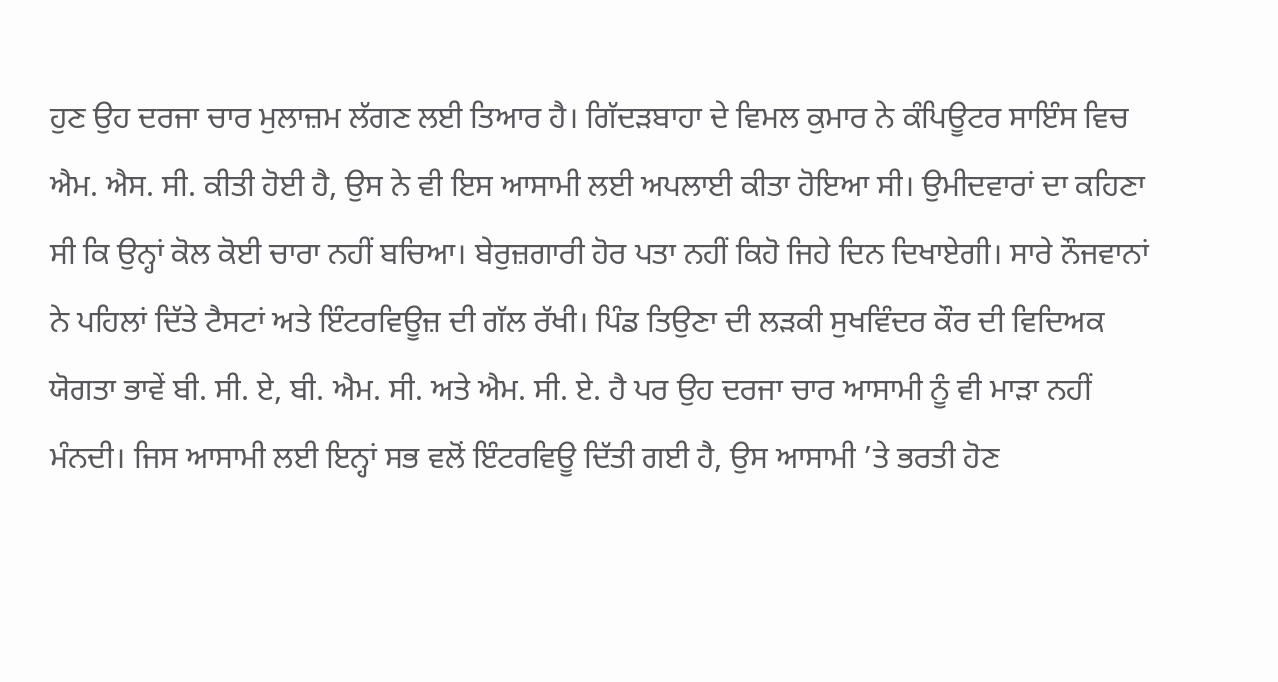ਹੁਣ ਉਹ ਦਰਜਾ ਚਾਰ ਮੁਲਾਜ਼ਮ ਲੱਗਣ ਲਈ ਤਿਆਰ ਹੈ। ਗਿੱਦੜਬਾਹਾ ਦੇ ਵਿਮਲ ਕੁਮਾਰ ਨੇ ਕੰਪਿਊਟਰ ਸਾਇੰਸ ਵਿਚ ਐਮ. ਐਸ. ਸੀ. ਕੀਤੀ ਹੋਈ ਹੈ, ਉਸ ਨੇ ਵੀ ਇਸ ਆਸਾਮੀ ਲਈ ਅਪਲਾਈ ਕੀਤਾ ਹੋਇਆ ਸੀ। ਉਮੀਦਵਾਰਾਂ ਦਾ ਕਹਿਣਾ ਸੀ ਕਿ ਉਨ੍ਹਾਂ ਕੋਲ ਕੋਈ ਚਾਰਾ ਨਹੀਂ ਬਚਿਆ। ਬੇਰੁਜ਼ਗਾਰੀ ਹੋਰ ਪਤਾ ਨਹੀਂ ਕਿਹੋ ਜਿਹੇ ਦਿਨ ਦਿਖਾਏਗੀ। ਸਾਰੇ ਨੌਜਵਾਨਾਂ ਨੇ ਪਹਿਲਾਂ ਦਿੱਤੇ ਟੈਸਟਾਂ ਅਤੇ ਇੰਟਰਵਿਊਜ਼ ਦੀ ਗੱਲ ਰੱਖੀ। ਪਿੰਡ ਤਿਉਣਾ ਦੀ ਲੜਕੀ ਸੁਖਵਿੰਦਰ ਕੌਰ ਦੀ ਵਿਦਿਅਕ ਯੋਗਤਾ ਭਾਵੇਂ ਬੀ. ਸੀ. ਏ, ਬੀ. ਐਮ. ਸੀ. ਅਤੇ ਐਮ. ਸੀ. ਏ. ਹੈ ਪਰ ਉਹ ਦਰਜਾ ਚਾਰ ਆਸਾਮੀ ਨੂੰ ਵੀ ਮਾੜਾ ਨਹੀਂ ਮੰਨਦੀ। ਜਿਸ ਆਸਾਮੀ ਲਈ ਇਨ੍ਹਾਂ ਸਭ ਵਲੋਂ ਇੰਟਰਵਿਊ ਦਿੱਤੀ ਗਈ ਹੈ, ਉਸ ਆਸਾਮੀ ’ਤੇ ਭਰਤੀ ਹੋਣ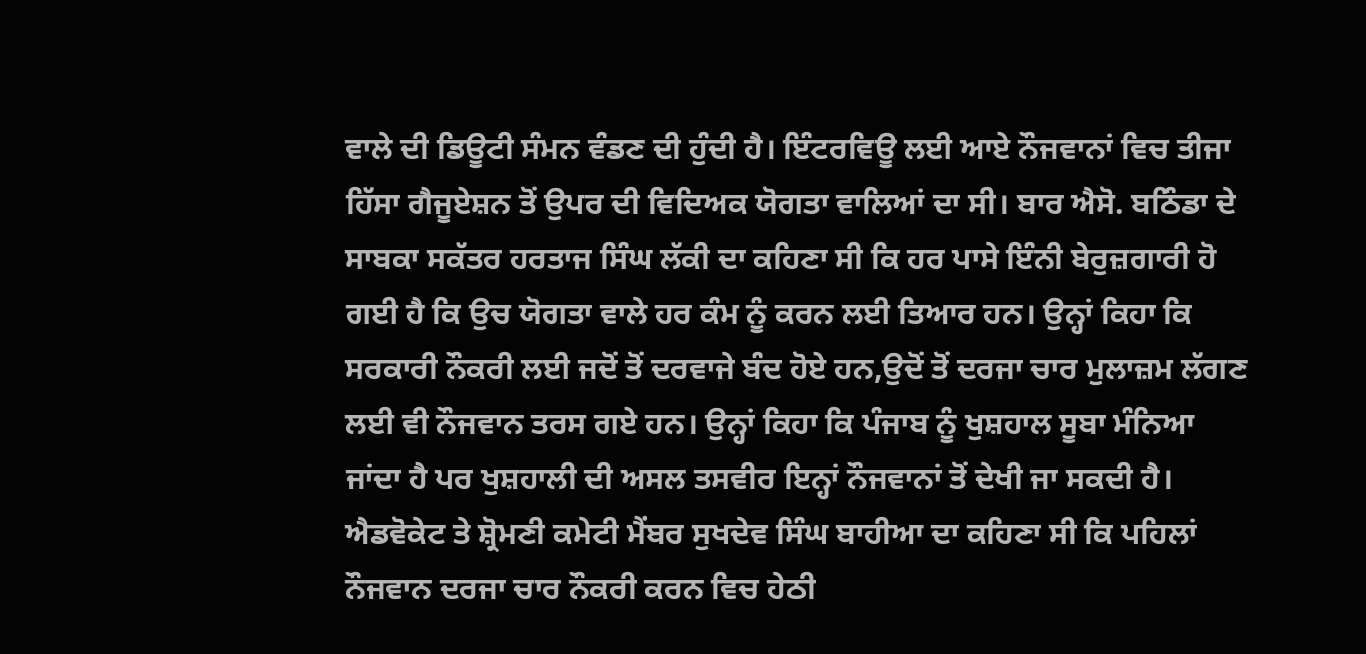ਵਾਲੇ ਦੀ ਡਿਊਟੀ ਸੰਮਨ ਵੰਡਣ ਦੀ ਹੁੰਦੀ ਹੈ। ਇੰਟਰਵਿਊ ਲਈ ਆਏ ਨੌਜਵਾਨਾਂ ਵਿਚ ਤੀਜਾ ਹਿੱਸਾ ਗੈਜੂਏਸ਼ਨ ਤੋਂ ਉਪਰ ਦੀ ਵਿਦਿਅਕ ਯੋਗਤਾ ਵਾਲਿਆਂ ਦਾ ਸੀ। ਬਾਰ ਐਸੋ. ਬਠਿੰਡਾ ਦੇ ਸਾਬਕਾ ਸਕੱਤਰ ਹਰਤਾਜ ਸਿੰਘ ਲੱਕੀ ਦਾ ਕਹਿਣਾ ਸੀ ਕਿ ਹਰ ਪਾਸੇ ਇੰਨੀ ਬੇਰੁਜ਼ਗਾਰੀ ਹੋ ਗਈ ਹੈ ਕਿ ਉਚ ਯੋਗਤਾ ਵਾਲੇ ਹਰ ਕੰਮ ਨੂੰ ਕਰਨ ਲਈ ਤਿਆਰ ਹਨ। ਉਨ੍ਹਾਂ ਕਿਹਾ ਕਿ ਸਰਕਾਰੀ ਨੌਕਰੀ ਲਈ ਜਦੋਂ ਤੋਂ ਦਰਵਾਜੇ ਬੰਦ ਹੋਏ ਹਨ,ਉਦੋਂ ਤੋਂ ਦਰਜਾ ਚਾਰ ਮੁਲਾਜ਼ਮ ਲੱਗਣ ਲਈ ਵੀ ਨੌਜਵਾਨ ਤਰਸ ਗਏ ਹਨ। ਉਨ੍ਹਾਂ ਕਿਹਾ ਕਿ ਪੰਜਾਬ ਨੂੰ ਖੁਸ਼ਹਾਲ ਸੂਬਾ ਮੰਨਿਆ ਜਾਂਦਾ ਹੈ ਪਰ ਖੁਸ਼ਹਾਲੀ ਦੀ ਅਸਲ ਤਸਵੀਰ ਇਨ੍ਹਾਂ ਨੌਜਵਾਨਾਂ ਤੋਂ ਦੇਖੀ ਜਾ ਸਕਦੀ ਹੈ। ਐਡਵੋਕੇਟ ਤੇ ਸ਼੍ਰੋਮਣੀ ਕਮੇਟੀ ਮੈਂਬਰ ਸੁਖਦੇਵ ਸਿੰਘ ਬਾਹੀਆ ਦਾ ਕਹਿਣਾ ਸੀ ਕਿ ਪਹਿਲਾਂ ਨੌਜਵਾਨ ਦਰਜਾ ਚਾਰ ਨੌਕਰੀ ਕਰਨ ਵਿਚ ਹੇਠੀ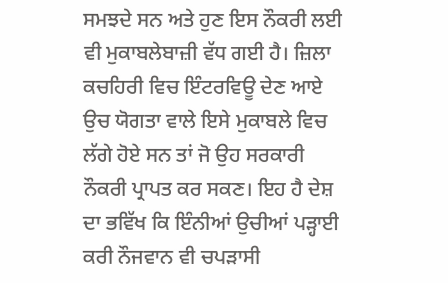ਸਮਝਦੇ ਸਨ ਅਤੇ ਹੁਣ ਇਸ ਨੌਕਰੀ ਲਈ ਵੀ ਮੁਕਾਬਲੇਬਾਜ਼ੀ ਵੱਧ ਗਈ ਹੈ। ਜ਼ਿਲਾ ਕਚਹਿਰੀ ਵਿਚ ਇੰਟਰਵਿਊ ਦੇਣ ਆਏ ਉਚ ਯੋਗਤਾ ਵਾਲੇ ਇਸੇ ਮੁਕਾਬਲੇ ਵਿਚ ਲੱਗੇ ਹੋਏ ਸਨ ਤਾਂ ਜੋ ਉਹ ਸਰਕਾਰੀ ਨੌਕਰੀ ਪ੍ਰਾਪਤ ਕਰ ਸਕਣ। ਇਹ ਹੈ ਦੇਸ਼ ਦਾ ਭਵਿੱਖ ਕਿ ਇੰਨੀਆਂ ਉਚੀਆਂ ਪੜ੍ਹਾਈ ਕਰੀ ਨੌਜਵਾਨ ਵੀ ਚਪੜਾਸੀ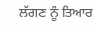ਲੱਗਣ ਨੂੰ ਤਿਆਰ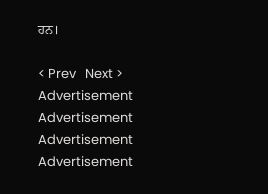ਹਨ।

< Prev   Next >
Advertisement
Advertisement
Advertisement
Advertisement